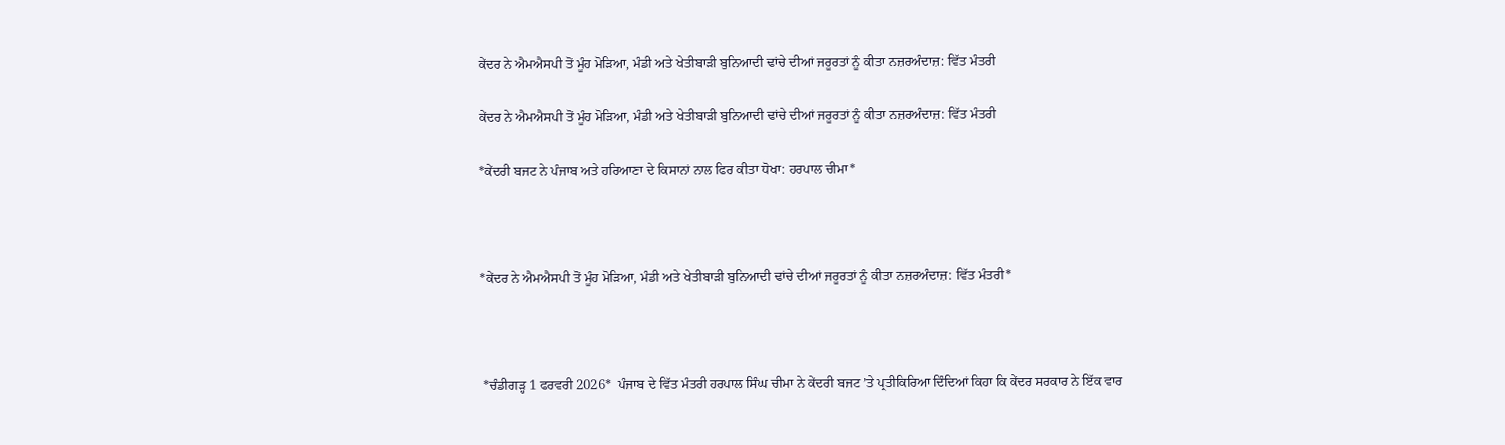ਕੇਂਦਰ ਨੇ ਐਮਐਸਪੀ ਤੋਂ ਮੂੰਹ ਮੋੜਿਆ, ਮੰਡੀ ਅਤੇ ਖੇਤੀਬਾੜੀ ਬੁਨਿਆਦੀ ਢਾਂਚੇ ਦੀਆਂ ਜਰੂਰਤਾਂ ਨੂੰ ਕੀਤਾ ਨਜ਼ਰਅੰਦਾਜ਼: ਵਿੱਤ ਮੰਤਰੀ

ਕੇਂਦਰ ਨੇ ਐਮਐਸਪੀ ਤੋਂ ਮੂੰਹ ਮੋੜਿਆ, ਮੰਡੀ ਅਤੇ ਖੇਤੀਬਾੜੀ ਬੁਨਿਆਦੀ ਢਾਂਚੇ ਦੀਆਂ ਜਰੂਰਤਾਂ ਨੂੰ ਕੀਤਾ ਨਜ਼ਰਅੰਦਾਜ਼: ਵਿੱਤ ਮੰਤਰੀ

*ਕੇਂਦਰੀ ਬਜਟ ਨੇ ਪੰਜਾਬ ਅਤੇ ਹਰਿਆਣਾ ਦੇ ਕਿਸਾਨਾਂ ਨਾਲ ਫਿਰ ਕੀਤਾ ਧੋਖਾ: ਹਰਪਾਲ ਚੀਮਾ*



*ਕੇਂਦਰ ਨੇ ਐਮਐਸਪੀ ਤੋਂ ਮੂੰਹ ਮੋੜਿਆ, ਮੰਡੀ ਅਤੇ ਖੇਤੀਬਾੜੀ ਬੁਨਿਆਦੀ ਢਾਂਚੇ ਦੀਆਂ ਜਰੂਰਤਾਂ ਨੂੰ ਕੀਤਾ ਨਜ਼ਰਅੰਦਾਜ਼: ਵਿੱਤ ਮੰਤਰੀ*



 *ਚੰਡੀਗੜ੍ਹ 1 ਫਰਵਰੀ 2026*  ਪੰਜਾਬ ਦੇ ਵਿੱਤ ਮੰਤਰੀ ਹਰਪਾਲ ਸਿੰਘ ਚੀਮਾ ਨੇ ਕੇਂਦਰੀ ਬਜਟ ’ਤੇ ਪ੍ਰਤੀਕਿਰਿਆ ਦਿੰਦਿਆਂ ਕਿਹਾ ਕਿ ਕੇਂਦਰ ਸਰਕਾਰ ਨੇ ਇੱਕ ਵਾਰ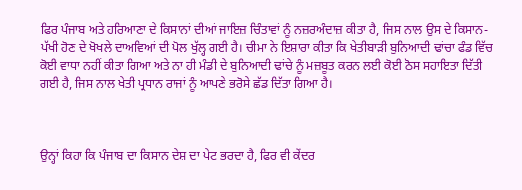ਫਿਰ ਪੰਜਾਬ ਅਤੇ ਹਰਿਆਣਾ ਦੇ ਕਿਸਾਨਾਂ ਦੀਆਂ ਜਾਇਜ਼ ਚਿੰਤਾਵਾਂ ਨੂੰ ਨਜ਼ਰਅੰਦਾਜ਼ ਕੀਤਾ ਹੈ, ਜਿਸ ਨਾਲ ਉਸ ਦੇ ਕਿਸਾਨ-ਪੱਖੀ ਹੋਣ ਦੇ ਖੋਖਲੇ ਦਾਅਵਿਆਂ ਦੀ ਪੋਲ ਖੁੱਲ੍ਹ ਗਈ ਹੈ। ਚੀਮਾ ਨੇ ਇਸ਼ਾਰਾ ਕੀਤਾ ਕਿ ਖੇਤੀਬਾੜੀ ਬੁਨਿਆਦੀ ਢਾਂਚਾ ਫੰਡ ਵਿੱਚ ਕੋਈ ਵਾਧਾ ਨਹੀਂ ਕੀਤਾ ਗਿਆ ਅਤੇ ਨਾ ਹੀ ਮੰਡੀ ਦੇ ਬੁਨਿਆਦੀ ਢਾਂਚੇ ਨੂੰ ਮਜ਼ਬੂਤ ਕਰਨ ਲਈ ਕੋਈ ਠੋਸ ਸਹਾਇਤਾ ਦਿੱਤੀ ਗਈ ਹੈ, ਜਿਸ ਨਾਲ ਖੇਤੀ ਪ੍ਰਧਾਨ ਰਾਜਾਂ ਨੂੰ ਆਪਣੇ ਭਰੋਸੇ ਛੱਡ ਦਿੱਤਾ ਗਿਆ ਹੈ।



ਉਨ੍ਹਾਂ ਕਿਹਾ ਕਿ ਪੰਜਾਬ ਦਾ ਕਿਸਾਨ ਦੇਸ਼ ਦਾ ਪੇਟ ਭਰਦਾ ਹੈ, ਫਿਰ ਵੀ ਕੇਂਦਰ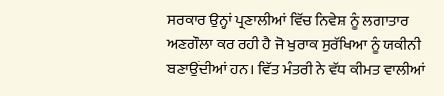ਸਰਕਾਰ ਉਨ੍ਹਾਂ ਪ੍ਰਣਾਲੀਆਂ ਵਿੱਚ ਨਿਵੇਸ਼ ਨੂੰ ਲਗਾਤਾਰ ਅਣਗੌਲਾ ਕਰ ਰਹੀ ਹੈ ਜੋ ਖੁਰਾਕ ਸੁਰੱਖਿਆ ਨੂੰ ਯਕੀਨੀ ਬਣਾਉਂਦੀਆਂ ਹਨ। ਵਿੱਤ ਮੰਤਰੀ ਨੇ ਵੱਧ ਕੀਮਤ ਵਾਲੀਆਂ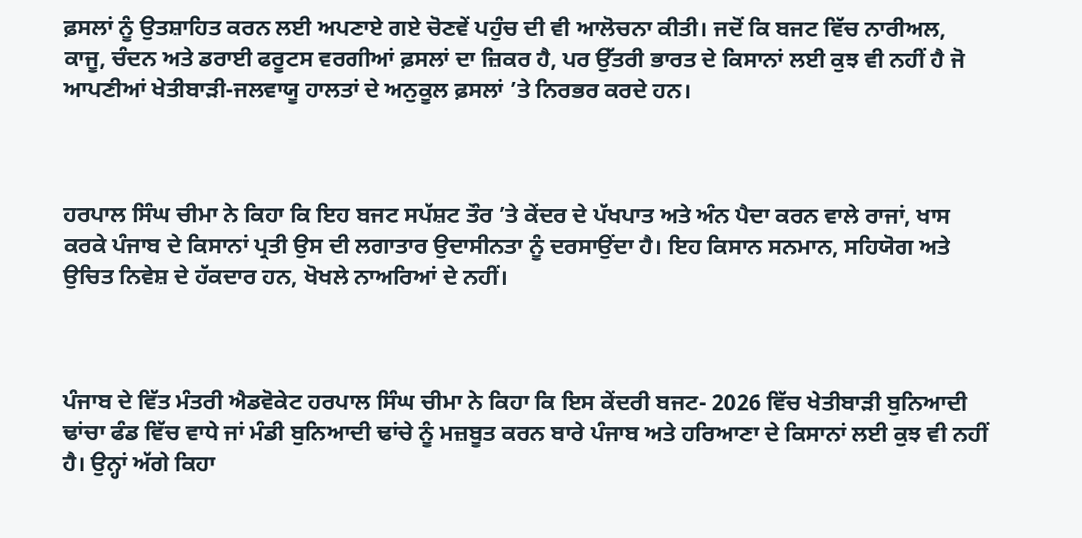ਫ਼ਸਲਾਂ ਨੂੰ ਉਤਸ਼ਾਹਿਤ ਕਰਨ ਲਈ ਅਪਣਾਏ ਗਏ ਚੋਣਵੇਂ ਪਹੁੰਚ ਦੀ ਵੀ ਆਲੋਚਨਾ ਕੀਤੀ। ਜਦੋਂ ਕਿ ਬਜਟ ਵਿੱਚ ਨਾਰੀਅਲ, ਕਾਜੂ, ਚੰਦਨ ਅਤੇ ਡਰਾਈ ਫਰੂਟਸ ਵਰਗੀਆਂ ਫ਼ਸਲਾਂ ਦਾ ਜ਼ਿਕਰ ਹੈ, ਪਰ ਉੱਤਰੀ ਭਾਰਤ ਦੇ ਕਿਸਾਨਾਂ ਲਈ ਕੁਝ ਵੀ ਨਹੀਂ ਹੈ ਜੋ ਆਪਣੀਆਂ ਖੇਤੀਬਾੜੀ-ਜਲਵਾਯੂ ਹਾਲਤਾਂ ਦੇ ਅਨੁਕੂਲ ਫ਼ਸਲਾਂ ’ਤੇ ਨਿਰਭਰ ਕਰਦੇ ਹਨ।



ਹਰਪਾਲ ਸਿੰਘ ਚੀਮਾ ਨੇ ਕਿਹਾ ਕਿ ਇਹ ਬਜਟ ਸਪੱਸ਼ਟ ਤੌਰ ’ਤੇ ਕੇਂਦਰ ਦੇ ਪੱਖਪਾਤ ਅਤੇ ਅੰਨ ਪੈਦਾ ਕਰਨ ਵਾਲੇ ਰਾਜਾਂ, ਖਾਸ ਕਰਕੇ ਪੰਜਾਬ ਦੇ ਕਿਸਾਨਾਂ ਪ੍ਰਤੀ ਉਸ ਦੀ ਲਗਾਤਾਰ ਉਦਾਸੀਨਤਾ ਨੂੰ ਦਰਸਾਉਂਦਾ ਹੈ। ਇਹ ਕਿਸਾਨ ਸਨਮਾਨ, ਸਹਿਯੋਗ ਅਤੇ ਉਚਿਤ ਨਿਵੇਸ਼ ਦੇ ਹੱਕਦਾਰ ਹਨ, ਖੋਖਲੇ ਨਾਅਰਿਆਂ ਦੇ ਨਹੀਂ।



ਪੰਜਾਬ ਦੇ ਵਿੱਤ ਮੰਤਰੀ ਐਡਵੋਕੇਟ ਹਰਪਾਲ ਸਿੰਘ ਚੀਮਾ ਨੇ ਕਿਹਾ ਕਿ ਇਸ ਕੇਂਦਰੀ ਬਜਟ- 2026 ਵਿੱਚ ਖੇਤੀਬਾੜੀ ਬੁਨਿਆਦੀ ਢਾਂਚਾ ਫੰਡ ਵਿੱਚ ਵਾਧੇ ਜਾਂ ਮੰਡੀ ਬੁਨਿਆਦੀ ਢਾਂਚੇ ਨੂੰ ਮਜ਼ਬੂਤ ਕਰਨ ਬਾਰੇ ਪੰਜਾਬ ਅਤੇ ਹਰਿਆਣਾ ਦੇ ਕਿਸਾਨਾਂ ਲਈ ਕੁਝ ਵੀ ਨਹੀਂ ਹੈ। ਉਨ੍ਹਾਂ ਅੱਗੇ ਕਿਹਾ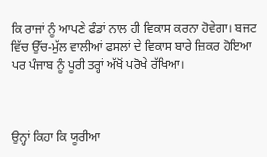ਕਿ ਰਾਜਾਂ ਨੂੰ ਆਪਣੇ ਫੰਡਾਂ ਨਾਲ ਹੀ ਵਿਕਾਸ ਕਰਨਾ ਹੋਵੇਗਾ। ਬਜਟ ਵਿੱਚ ਉੱਚ-ਮੁੱਲ ਵਾਲੀਆਂ ਫਸਲਾਂ ਦੇ ਵਿਕਾਸ ਬਾਰੇ ਜ਼ਿਕਰ ਹੋਇਆ ਪਰ ਪੰਜਾਬ ਨੂੰ ਪੂਰੀ ਤਰ੍ਹਾਂ ਅੱਖੋਂ ਪਰੋਖੇ ਰੱਖਿਆ।



ਉਨ੍ਹਾਂ ਕਿਹਾ ਕਿ ਯੂਰੀਆ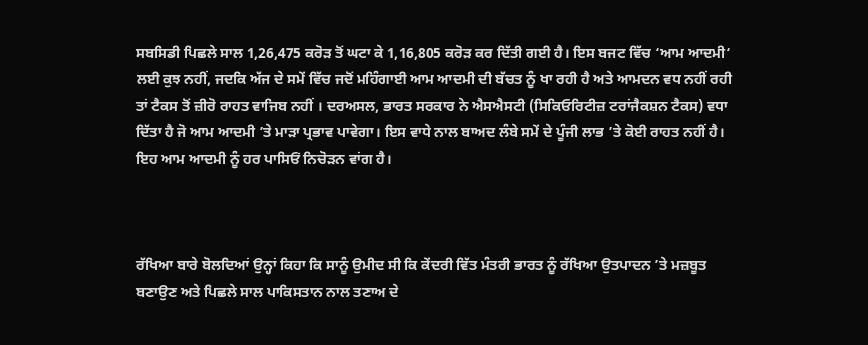ਸਬਸਿਡੀ ਪਿਛਲੇ ਸਾਲ 1,26,475 ਕਰੋੜ ਤੋਂ ਘਟਾ ਕੇ 1,16,805 ਕਰੋੜ ਕਰ ਦਿੱਤੀ ਗਈ ਹੈ। ਇਸ ਬਜਟ ਵਿੱਚ ‘ਆਮ ਆਦਮੀ‘ ਲਈ ਕੁਝ ਨਹੀਂ, ਜਦਕਿ ਅੱਜ ਦੇ ਸਮੇਂ ਵਿੱਚ ਜਦੋਂ ਮਹਿੰਗਾਈ ਆਮ ਆਦਮੀ ਦੀ ਬੱਚਤ ਨੂੰ ਖਾ ਰਹੀ ਹੈ ਅਤੇ ਆਮਦਨ ਵਧ ਨਹੀਂ ਰਹੀ ਤਾਂ ਟੈਕਸ ਤੋਂ ਜ਼ੀਰੋ ਰਾਹਤ ਵਾਜਿਬ ਨਹੀਂ । ਦਰਅਸਲ, ਭਾਰਤ ਸਰਕਾਰ ਨੇ ਐਸਐਸਟੀ (ਸਿਕਿਓਰਿਟੀਜ਼ ਟਰਾਂਜੈਕਸ਼ਨ ਟੈਕਸ) ਵਧਾ ਦਿੱਤਾ ਹੈ ਜੋ ਆਮ ਆਦਮੀ ’ਤੇ ਮਾੜਾ ਪ੍ਰਭਾਵ ਪਾਵੇਗਾ। ਇਸ ਵਾਧੇ ਨਾਲ ਬਾਅਦ ਲੰਬੇ ਸਮੇਂ ਦੇ ਪੂੰਜੀ ਲਾਭ ’ਤੇ ਕੋਈ ਰਾਹਤ ਨਹੀਂ ਹੈ। ਇਹ ਆਮ ਆਦਮੀ ਨੂੰ ਹਰ ਪਾਸਿਓਂ ਨਿਚੋੜਨ ਵਾਂਗ ਹੈ।



ਰੱਖਿਆ ਬਾਰੇ ਬੋਲਦਿਆਂ ਉਨ੍ਹਾਂ ਕਿਹਾ ਕਿ ਸਾਨੂੰ ਉਮੀਦ ਸੀ ਕਿ ਕੇਂਦਰੀ ਵਿੱਤ ਮੰਤਰੀ ਭਾਰਤ ਨੂੰ ਰੱਖਿਆ ਉਤਪਾਦਨ ’ਤੇ ਮਜ਼ਬੂਤ ਬਣਾਉਣ ਅਤੇ ਪਿਛਲੇ ਸਾਲ ਪਾਕਿਸਤਾਨ ਨਾਲ ਤਣਾਅ ਦੇ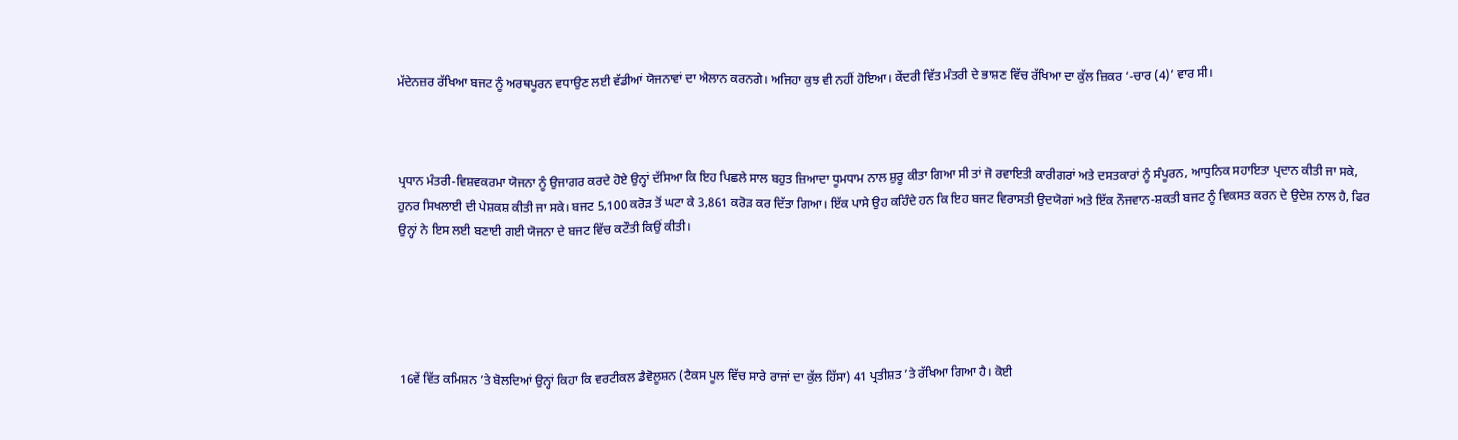ਮੱਦੇਨਜ਼ਰ ਰੱਖਿਆ ਬਜਟ ਨੂੰ ਅਰਥਪੂਰਨ ਵਧਾਉਣ ਲਈ ਵੱਡੀਆਂ ਯੋਜਨਾਵਾਂ ਦਾ ਐਲਾਨ ਕਰਨਗੇ। ਅਜਿਹਾ ਕੁਝ ਵੀ ਨਹੀਂ ਹੋਇਆ। ਕੇਂਦਰੀ ਵਿੱਤ ਮੰਤਰੀ ਦੇ ਭਾਸ਼ਣ ਵਿੱਚ ਰੱਖਿਆ ਦਾ ਕੁੱਲ ਜ਼ਿਕਰ ‘-ਚਾਰ (4)’ ਵਾਰ ਸੀ।



ਪ੍ਰਧਾਨ ਮੰਤਰੀ-ਵਿਸ਼ਵਕਰਮਾ ਯੋਜਨਾ ਨੂੰ ਉਜਾਗਰ ਕਰਦੇ ਹੋਏ ਉਨ੍ਹਾਂ ਦੱਸਿਆ ਕਿ ਇਹ ਪਿਛਲੇ ਸਾਲ ਬਹੁਤ ਜ਼ਿਆਦਾ ਧੂਮਧਾਮ ਨਾਲ ਸ਼ੁਰੂ ਕੀਤਾ ਗਿਆ ਸੀ ਤਾਂ ਜੋ ਰਵਾਇਤੀ ਕਾਰੀਗਰਾਂ ਅਤੇ ਦਸਤਕਾਰਾਂ ਨੂੰ ਸੰਪੂਰਨ, ਆਧੁਨਿਕ ਸਹਾਇਤਾ ਪ੍ਰਦਾਨ ਕੀਤੀ ਜਾ ਸਕੇ, ਹੁਨਰ ਸਿਖਲਾਈ ਦੀ ਪੇਸ਼ਕਸ਼ ਕੀਤੀ ਜਾ ਸਕੇ। ਬਜਟ 5,100 ਕਰੋੜ ਤੋਂ ਘਟਾ ਕੇ 3,861 ਕਰੋੜ ਕਰ ਦਿੱਤਾ ਗਿਆ। ਇੱਕ ਪਾਸੇ ਉਹ ਕਹਿੰਦੇ ਹਨ ਕਿ ਇਹ ਬਜਟ ਵਿਰਾਸਤੀ ਉਦਯੋਗਾਂ ਅਤੇ ਇੱਕ ਨੌਜਵਾਨ-ਸ਼ਕਤੀ ਬਜਟ ਨੂੰ ਵਿਕਸਤ ਕਰਨ ਦੇ ਉਦੇਸ਼ ਨਾਲ ਹੈ, ਫਿਰ ਉਨ੍ਹਾਂ ਨੇ ਇਸ ਲਈ ਬਣਾਈ ਗਈ ਯੋਜਨਾ ਦੇ ਬਜਟ ਵਿੱਚ ਕਟੌਤੀ ਕਿਉਂ ਕੀਤੀ।





16ਵੇਂ ਵਿੱਤ ਕਮਿਸ਼ਨ ’ਤੇ ਬੋਲਦਿਆਂ ਉਨ੍ਹਾਂ ਕਿਹਾ ਕਿ ਵਰਟੀਕਲ ਡੈਵੋਲੂਸ਼ਨ (ਟੈਕਸ ਪੂਲ ਵਿੱਚ ਸਾਰੇ ਰਾਜਾਂ ਦਾ ਕੁੱਲ ਹਿੱਸਾ) 41 ਪ੍ਰਤੀਸ਼ਤ ’ਤੇ ਰੱਖਿਆ ਗਿਆ ਹੈ। ਕੋਈ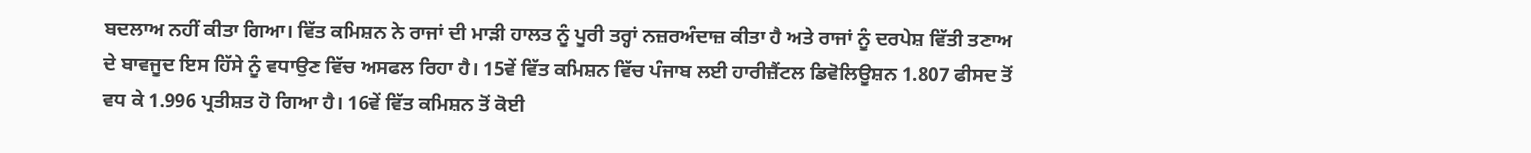ਬਦਲਾਅ ਨਹੀਂ ਕੀਤਾ ਗਿਆ। ਵਿੱਤ ਕਮਿਸ਼ਨ ਨੇ ਰਾਜਾਂ ਦੀ ਮਾੜੀ ਹਾਲਤ ਨੂੰ ਪੂਰੀ ਤਰ੍ਹਾਂ ਨਜ਼ਰਅੰਦਾਜ਼ ਕੀਤਾ ਹੈ ਅਤੇ ਰਾਜਾਂ ਨੂੰ ਦਰਪੇਸ਼ ਵਿੱਤੀ ਤਣਾਅ ਦੇ ਬਾਵਜੂਦ ਇਸ ਹਿੱਸੇ ਨੂੰ ਵਧਾਉਣ ਵਿੱਚ ਅਸਫਲ ਰਿਹਾ ਹੈ। 15ਵੇਂ ਵਿੱਤ ਕਮਿਸ਼ਨ ਵਿੱਚ ਪੰਜਾਬ ਲਈ ਹਾਰੀਜ਼ੈਂਟਲ ਡਿਵੋਲਿਊਸ਼ਨ 1.807 ਫੀਸਦ ਤੋਂ ਵਧ ਕੇ 1.996 ਪ੍ਰਤੀਸ਼ਤ ਹੋ ਗਿਆ ਹੈ। 16ਵੇਂ ਵਿੱਤ ਕਮਿਸ਼ਨ ਤੋਂ ਕੋਈ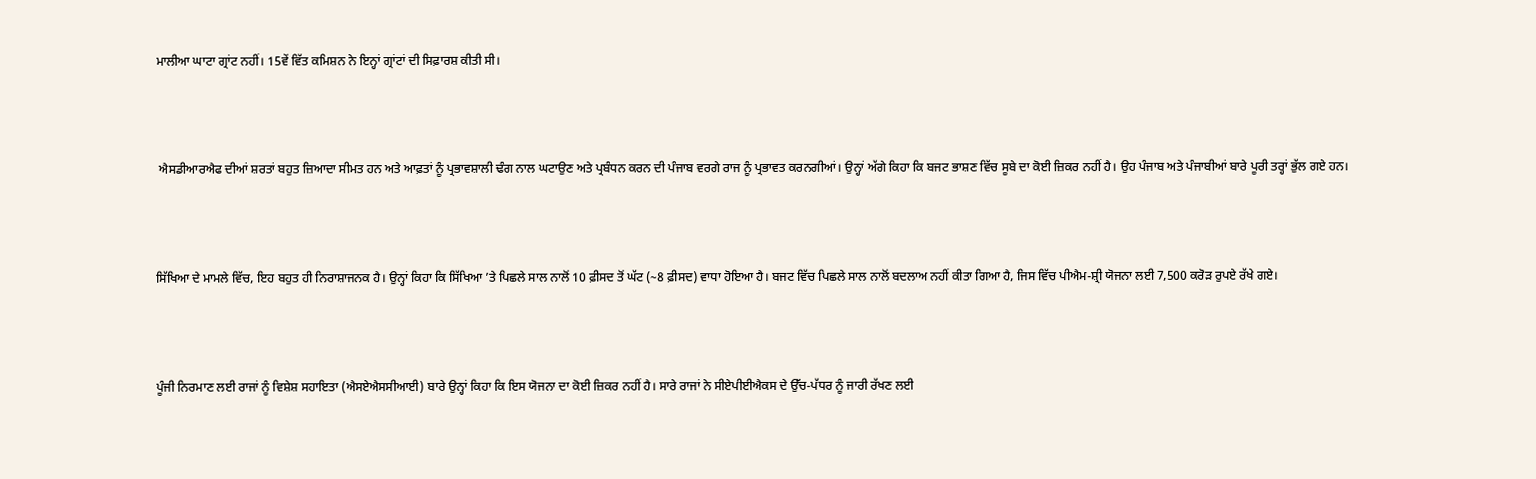ਮਾਲੀਆ ਘਾਟਾ ਗ੍ਰਾਂਟ ਨਹੀਂ। 15ਵੇਂ ਵਿੱਤ ਕਮਿਸ਼ਨ ਨੇ ਇਨ੍ਹਾਂ ਗ੍ਰਾਂਟਾਂ ਦੀ ਸਿਫ਼ਾਰਸ਼ ਕੀਤੀ ਸੀ।



 ਐਸਡੀਆਰਐਫ ਦੀਆਂ ਸ਼ਰਤਾਂ ਬਹੁਤ ਜ਼ਿਆਦਾ ਸੀਮਤ ਹਨ ਅਤੇ ਆਫ਼ਤਾਂ ਨੂੰ ਪ੍ਰਭਾਵਸ਼ਾਲੀ ਢੰਗ ਨਾਲ ਘਟਾਉਣ ਅਤੇ ਪ੍ਰਬੰਧਨ ਕਰਨ ਦੀ ਪੰਜਾਬ ਵਰਗੇ ਰਾਜ ਨੂੰ ਪ੍ਰਭਾਵਤ ਕਰਨਗੀਆਂ। ਉਨ੍ਹਾਂ ਅੱਗੇ ਕਿਹਾ ਕਿ ਬਜਟ ਭਾਸ਼ਣ ਵਿੱਚ ਸੂਬੇ ਦਾ ਕੋਈ ਜ਼ਿਕਰ ਨਹੀਂ ਹੈ। ਉਹ ਪੰਜਾਬ ਅਤੇ ਪੰਜਾਬੀਆਂ ਬਾਰੇ ਪੂਰੀ ਤਰ੍ਹਾਂ ਭੁੱਲ ਗਏ ਹਨ।



ਸਿੱਖਿਆ ਦੇ ਮਾਮਲੇ ਵਿੱਚ, ਇਹ ਬਹੁਤ ਹੀ ਨਿਰਾਸ਼ਾਜਨਕ ਹੈ। ਉਨ੍ਹਾਂ ਕਿਹਾ ਕਿ ਸਿੱਖਿਆ ’ਤੇ ਪਿਛਲੇ ਸਾਲ ਨਾਲੋਂ 10 ਫ਼ੀਸਦ ਤੋਂ ਘੱਟ (~8 ਫ਼ੀਸਦ) ਵਾਧਾ ਹੋਇਆ ਹੈ। ਬਜਟ ਵਿੱਚ ਪਿਛਲੇ ਸਾਲ ਨਾਲੋਂ ਬਦਲਾਅ ਨਹੀਂ ਕੀਤਾ ਗਿਆ ਹੈ, ਜਿਸ ਵਿੱਚ ਪੀਐਮ-ਸ਼੍ਰੀ ਯੋਜਨਾ ਲਈ 7,500 ਕਰੋੜ ਰੁਪਏ ਰੱਖੇ ਗਏ।



ਪੂੰਜੀ ਨਿਰਮਾਣ ਲਈ ਰਾਜਾਂ ਨੂੰ ਵਿਸ਼ੇਸ਼ ਸਹਾਇਤਾ (ਐਸਏਐਸਸੀਆਈ) ਬਾਰੇ ਉਨ੍ਹਾਂ ਕਿਹਾ ਕਿ ਇਸ ਯੋਜਨਾ ਦਾ ਕੋਈ ਜ਼ਿਕਰ ਨਹੀਂ ਹੈ। ਸਾਰੇ ਰਾਜਾਂ ਨੇ ਸੀਏਪੀਈਐਕਸ ਦੇ ਉੱਚ-ਪੱਧਰ ਨੂੰ ਜਾਰੀ ਰੱਖਣ ਲਈ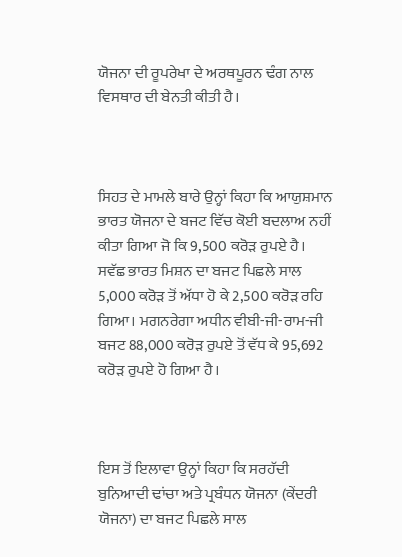ਯੋਜਨਾ ਦੀ ਰੂਪਰੇਖਾ ਦੇ ਅਰਥਪੂਰਨ ਢੰਗ ਨਾਲ ਵਿਸਥਾਰ ਦੀ ਬੇਨਤੀ ਕੀਤੀ ਹੈ।



ਸਿਹਤ ਦੇ ਮਾਮਲੇ ਬਾਰੇ ਉਨ੍ਹਾਂ ਕਿਹਾ ਕਿ ਆਯੁਸ਼ਮਾਨ ਭਾਰਤ ਯੋਜਨਾ ਦੇ ਬਜਟ ਵਿੱਚ ਕੋਈ ਬਦਲਾਅ ਨਹੀਂ ਕੀਤਾ ਗਿਆ ਜੋ ਕਿ 9,500 ਕਰੋੜ ਰੁਪਏ ਹੈ। ਸਵੱਛ ਭਾਰਤ ਮਿਸ਼ਨ ਦਾ ਬਜਟ ਪਿਛਲੇ ਸਾਲ 5,000 ਕਰੋੜ ਤੋਂ ਅੱਧਾ ਹੋ ਕੇ 2,500 ਕਰੋੜ ਰਹਿ ਗਿਆ। ਮਗਨਰੇਗਾ ਅਧੀਨ ਵੀਬੀ-ਜੀ-ਰਾਮ-ਜੀ ਬਜਟ 88,000 ਕਰੋੜ ਰੁਪਏ ਤੋਂ ਵੱਧ ਕੇ 95,692 ਕਰੋੜ ਰੁਪਏ ਹੋ ਗਿਆ ਹੈ।



ਇਸ ਤੋਂ ਇਲਾਵਾ ਉਨ੍ਹਾਂ ਕਿਹਾ ਕਿ ਸਰਹੱਦੀ ਬੁਨਿਆਦੀ ਢਾਂਚਾ ਅਤੇ ਪ੍ਰਬੰਧਨ ਯੋਜਨਾ (ਕੇਂਦਰੀ ਯੋਜਨਾ) ਦਾ ਬਜਟ ਪਿਛਲੇ ਸਾਲ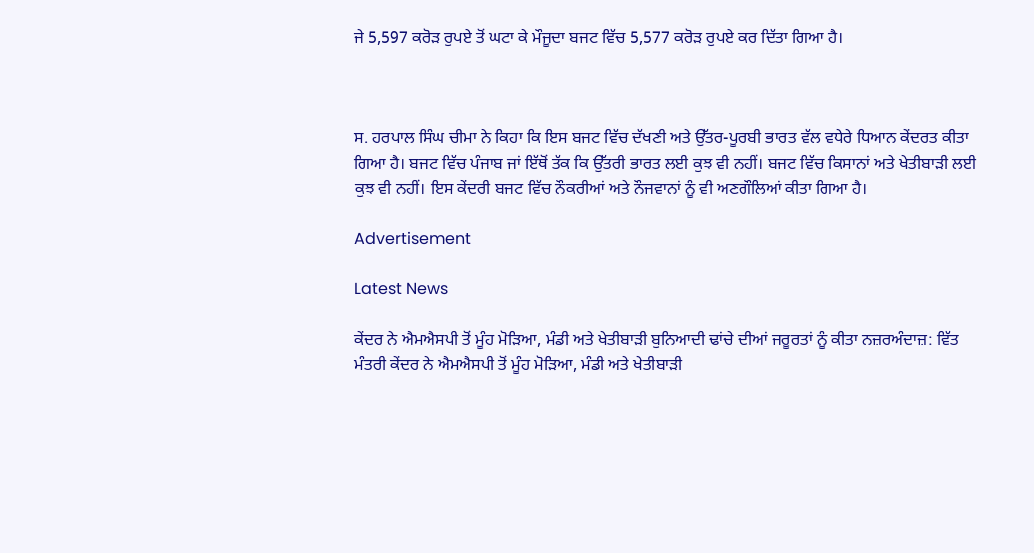ਜੇ 5,597 ਕਰੋੜ ਰੁਪਏ ਤੋਂ ਘਟਾ ਕੇ ਮੌਜੂਦਾ ਬਜਟ ਵਿੱਚ 5,577 ਕਰੋੜ ਰੁਪਏ ਕਰ ਦਿੱਤਾ ਗਿਆ ਹੈ।



ਸ. ਹਰਪਾਲ ਸਿੰਘ ਚੀਮਾ ਨੇ ਕਿਹਾ ਕਿ ਇਸ ਬਜਟ ਵਿੱਚ ਦੱਖਣੀ ਅਤੇ ਉੱਤਰ-ਪੂਰਬੀ ਭਾਰਤ ਵੱਲ ਵਧੇਰੇ ਧਿਆਨ ਕੇਂਦਰਤ ਕੀਤਾ ਗਿਆ ਹੈ। ਬਜਟ ਵਿੱਚ ਪੰਜਾਬ ਜਾਂ ਇੱਥੋਂ ਤੱਕ ਕਿ ਉੱਤਰੀ ਭਾਰਤ ਲਈ ਕੁਝ ਵੀ ਨਹੀਂ। ਬਜਟ ਵਿੱਚ ਕਿਸਾਨਾਂ ਅਤੇ ਖੇਤੀਬਾੜੀ ਲਈ ਕੁਝ ਵੀ ਨਹੀਂ। ਇਸ ਕੇਂਦਰੀ ਬਜਟ ਵਿੱਚ ਨੌਕਰੀਆਂ ਅਤੇ ਨੌਜਵਾਨਾਂ ਨੂੰ ਵੀ ਅਣਗੌਲਿਆਂ ਕੀਤਾ ਗਿਆ ਹੈ।

Advertisement

Latest News

ਕੇਂਦਰ ਨੇ ਐਮਐਸਪੀ ਤੋਂ ਮੂੰਹ ਮੋੜਿਆ, ਮੰਡੀ ਅਤੇ ਖੇਤੀਬਾੜੀ ਬੁਨਿਆਦੀ ਢਾਂਚੇ ਦੀਆਂ ਜਰੂਰਤਾਂ ਨੂੰ ਕੀਤਾ ਨਜ਼ਰਅੰਦਾਜ਼: ਵਿੱਤ ਮੰਤਰੀ ਕੇਂਦਰ ਨੇ ਐਮਐਸਪੀ ਤੋਂ ਮੂੰਹ ਮੋੜਿਆ, ਮੰਡੀ ਅਤੇ ਖੇਤੀਬਾੜੀ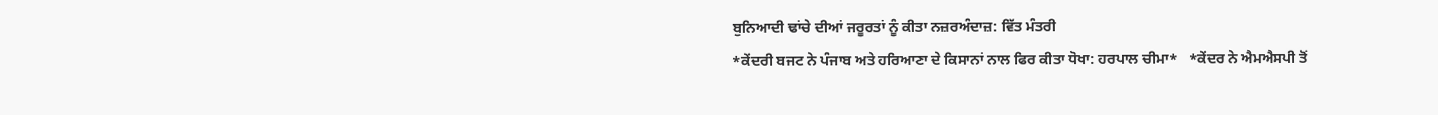ਬੁਨਿਆਦੀ ਢਾਂਚੇ ਦੀਆਂ ਜਰੂਰਤਾਂ ਨੂੰ ਕੀਤਾ ਨਜ਼ਰਅੰਦਾਜ਼: ਵਿੱਤ ਮੰਤਰੀ
*ਕੇਂਦਰੀ ਬਜਟ ਨੇ ਪੰਜਾਬ ਅਤੇ ਹਰਿਆਣਾ ਦੇ ਕਿਸਾਨਾਂ ਨਾਲ ਫਿਰ ਕੀਤਾ ਧੋਖਾ: ਹਰਪਾਲ ਚੀਮਾ*   *ਕੇਂਦਰ ਨੇ ਐਮਐਸਪੀ ਤੋਂ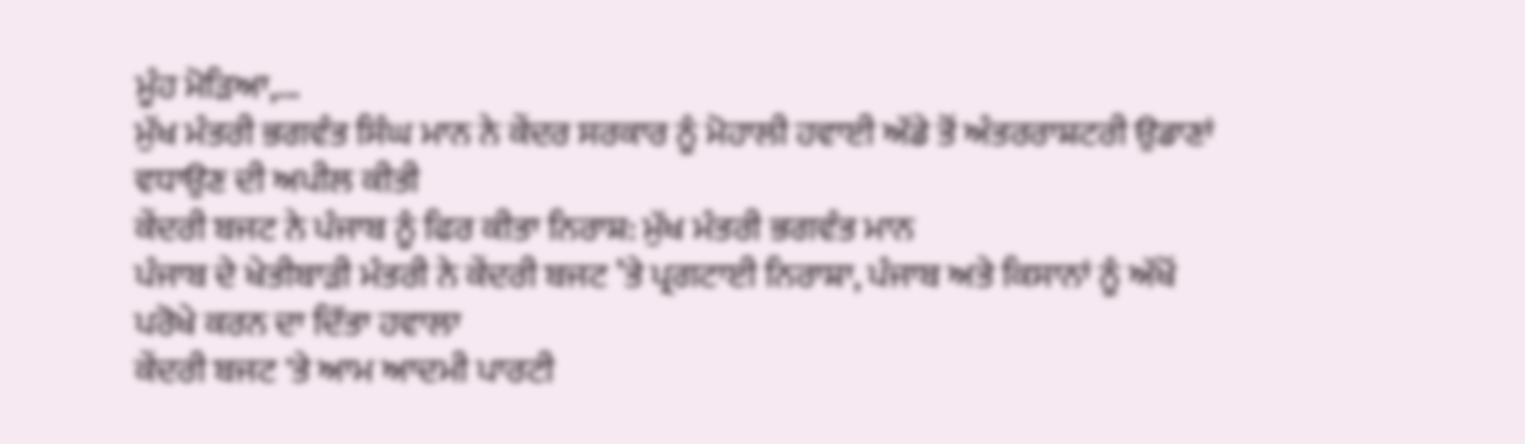ਮੂੰਹ ਮੋੜਿਆ,...
ਮੁੱਖ ਮੰਤਰੀ ਭਗਵੰਤ ਸਿੰਘ ਮਾਨ ਨੇ ਕੇਂਦਰ ਸਰਕਾਰ ਨੂੰ ਮੋਹਾਲੀ ਹਵਾਈ ਅੱਡੇ ਤੋਂ ਅੰਤਰਰਾਸ਼ਟਰੀ ਉਡਾਣਾਂ ਵਧਾਉਣ ਦੀ ਅਪੀਲ ਕੀਤੀ
ਕੇਂਦਰੀ ਬਜਟ ਨੇ ਪੰਜਾਬ ਨੂੰ ਫਿਰ ਕੀਤਾ ਨਿਰਾਸ਼: ਮੁੱਖ ਮੰਤਰੀ ਭਗਵੰਤ ਮਾਨ
ਪੰਜਾਬ ਦੇ ਖੇਤੀਬਾੜੀ ਮੰਤਰੀ ਨੇ ਕੇਂਦਰੀ ਬਜਟ ’ਤੇ ਪ੍ਰਗਟਾਈ ਨਿਰਾਸ਼ਾ, ਪੰਜਾਬ ਅਤੇ ਕਿਸਾਨਾਂ ਨੂੰ ਅੱਖੋਂ ਪਰੋਖੇ ਕਰਨ ਦਾ ਦਿੱਤਾ ਹਵਾਲਾ
ਕੇਂਦਰੀ ਬਜਟ 'ਤੇ ਆਮ ਆਦਮੀ ਪਾਰਟੀ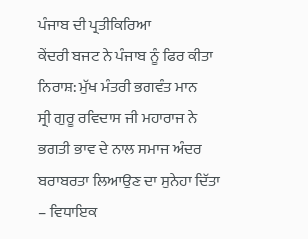ਪੰਜਾਬ ਦੀ ਪ੍ਰਤੀਕਿਰਿਆ
ਕੇਂਦਰੀ ਬਜਟ ਨੇ ਪੰਜਾਬ ਨੂੰ ਫਿਰ ਕੀਤਾ ਨਿਰਾਸ਼: ਮੁੱਖ ਮੰਤਰੀ ਭਗਵੰਤ ਮਾਨ
ਸ੍ਰੀ ਗੁਰੂ ਰਵਿਦਾਸ ਜੀ ਮਹਾਰਾਜ ਨੇ ਭਗਤੀ ਭਾਵ ਦੇ ਨਾਲ ਸਮਾਜ ਅੰਦਰ ਬਰਾਬਰਤਾ ਲਿਆਉਣ ਦਾ ਸੁਨੇਹਾ ਦਿੱਤਾ – ਵਿਧਾਇਕ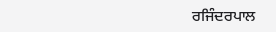ਰਜਿੰਦਰਪਾਲ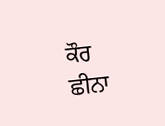ਕੌਰ ਛੀਨਾ